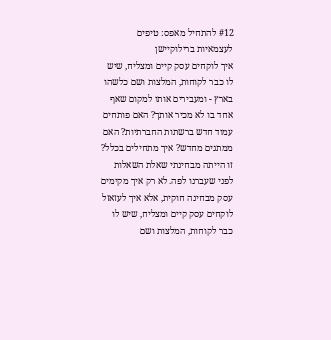#12 להתחיל מאפס: טיפים לעצמאיות ברילוקיישן
איך לוקחים עסק קיים ומצליח, שיש לו כבר לקוחות, המלצות ושם כלשהו בארץ - ומעבירים אותו למקום שאף אחד בו לא מכיר אותך? האם פותחים עמוד חדש ברשתות החברתיות? האם ממתגים מחדש? איך מתחילים בכלל?
זו הייתה מבחינתי שאלת השאלות לפני שעברנו לפה. לא רק איך מקימים עסק מבחינה חוקית, אלא איך לעזאזל לוקחים עסק קיים ומצליח, שיש לו כבר לקוחות, המלצות ושם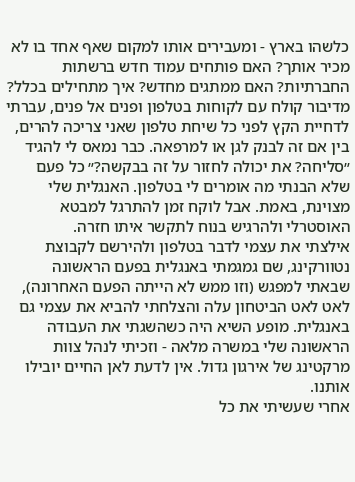כלשהו בארץ - ומעבירים אותו למקום שאף אחד בו לא מכיר אותך? האם פותחים עמוד חדש ברשתות החברתיות? האם ממתגים מחדש? איך מתחילים בכלל?
מדיבור קולח עם לקוחות בטלפון ופנים אל פנים, עברתי לדחיית הקץ לפני כל שיחת טלפון שאני צריכה להרים, בין אם זה לבנק לגן או למרפאה. כבר נמאס לי להגיד ״סליחה? את יכולה לחזור על זה בבקשה?״ כל פעם שלא הבנתי מה אומרים לי בטלפון. האנגלית שלי מצוינת, באמת. אבל לוקח זמן להתרגל למבטא האוסטרלי ולהרגיש בנוח לתקשר איתו חזרה.
אילצתי את עצמי לדבר בטלפון ולהירשם לקבוצת נטוורקינג, שם גמגמתי באנגלית בפעם הראשונה שבאתי למפגש (וזו ממש לא הייתה הפעם האחרונה), לאט לאט הביטחון עלה והצלחתי להביא את עצמי גם באנגלית. מופע השיא היה כשהשגתי את העבודה הראשונה שלי במשרה מלאה - וזכיתי לנהל צוות מרקטינג של אירגון גדול. אין לדעת לאן החיים יובילו אותנו.
אחרי שעשיתי את כל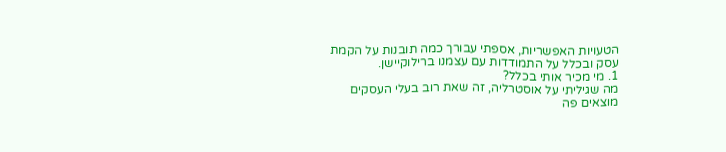הטעויות האפשריות, אספתי עבורך כמה תובנות על הקמת עסק ובכלל על התמודדות עם עצמנו ברילוקיישן.
1. מי מכיר אותי בכלל?
מה שגיליתי על אוסטרליה, זה שאת רוב בעלי העסקים מוצאים פה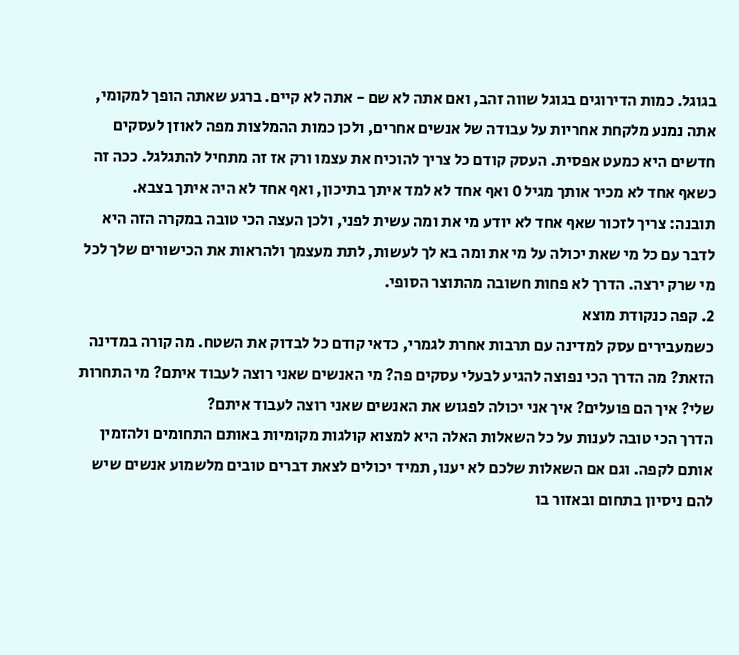בגוגל. כמות הדירוגים בגוגל שווה זהב, ואם אתה לא שם - אתה לא קיים. ברגע שאתה הופך למקומי, אתה נמנע מלקחת אחריות על עבודה של אנשים אחרים, ולכן כמות ההמלצות מפה לאוזן לעסקים חדשים היא כמעט אפסית. העסק קודם כל צריך להוכיח את עצמו ורק אז זה מתחיל להתגלגל. ככה זה כשאף אחד לא מכיר אותך מגיל 0 ואף אחד לא למד איתך בתיכון, ואף אחד לא היה איתך בצבא.
תובנה: צריך לזכור שאף אחד לא יודע מי את ומה עשית לפני, ולכן העצה הכי טובה במקרה הזה היא לדבר עם כל מי שאת יכולה על מי את ומה בא לך לעשות, לתת מעצמך ולהראות את הכישורים שלך לכל מי שרק ירצה. הדרך לא פחות חשובה מהתוצר הסופי.
2. קפה כנקודת מוצא
כשמעבירים עסק למדינה עם תרבות אחרת לגמרי, כדאי קודם כל לבדוק את השטח. מה קורה במדינה הזאת? מה הדרך הכי נפוצה להגיע לבעלי עסקים פה? מי האנשים שאני רוצה לעבוד איתם? מי התחרות שלי? איך הם פועלים? איך אני יכולה לפגוש את האנשים שאני רוצה לעבוד איתם?
הדרך הכי טובה לענות על כל השאלות האלה היא למצוא קולגות מקומיות באותם התחומים ולהזמין אותם לקפה. וגם אם השאלות שלכם לא יענו, תמיד יכולים לצאת דברים טובים מלשמוע אנשים שיש להם ניסיון בתחום ובאזור בו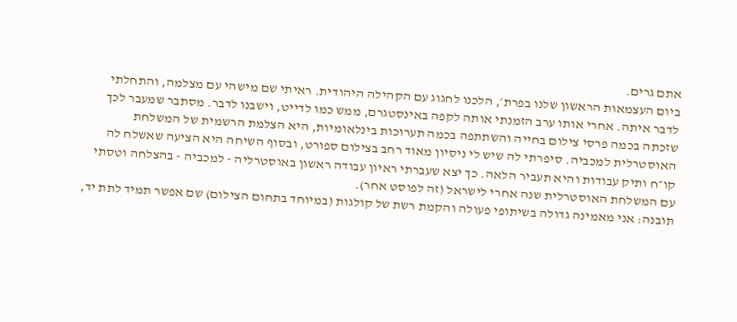אתם גרים.
ביום העצמאות הראשון שלנו בפרת׳, הלכנו לחגוג עם הקהילה היהודית. ראיתי שם מישהי עם מצלמה, והתחלתי לדבר איתה. אחרי אותו ערב הזמנתי אותה לקפה באינסטגרם, ממש כמו לדייט, וישבנו לדבר. מסתבר שמעבר לכך שזכתה בכמה פרסי צילום בחייה והשתתפה בכמה תערוכות בינלאומיות, היא הצלמת הרשמית של המשלחת האוסטרלית למכביה. סיפרתי לה שיש לי ניסיון מאוד רחב בצילום ספורט, ובסוף השיחה היא הציעה שאשלח לה קו״ח ותיק עבודות והיא תעביר הלאה. כך יצא שעברתי ראיון עבודה ראשון באוסטרליה - למכביה - בהצלחה וטסתי עם המשלחת האוסטרלית שנה אחרי לישראל (זה לפוסט אחר).
תובנה: אני מאמינה גדולה בשיתופי פעולה והקמת רשת של קולגות (במיוחד בתחום הצילום) שם אפשר תמיד לתת יד,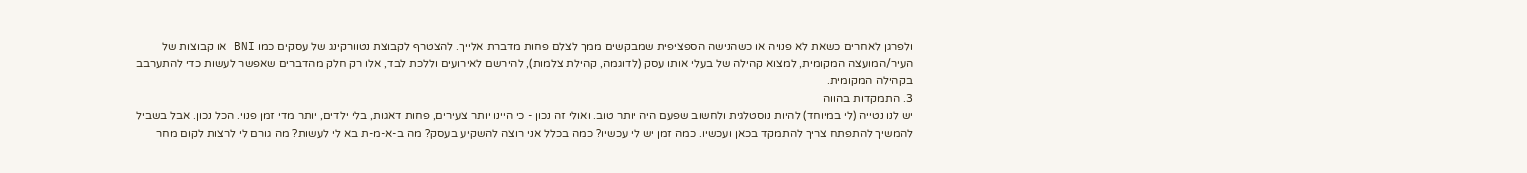ולפרגן לאחרים כשאת לא פנויה או כשהנישה הספציפית שמבקשים ממך לצלם פחות מדברת אלייך. להצטרף לקבוצת נטוורקינג של עסקים כמו BNI או קבוצות של העיר/המועצה המקומית, למצוא קהילה של בעלי אותו עסק (לדוגמה, קהילת צלמות), להירשם לאירועים וללכת לבד, אלו רק חלק מהדברים שאפשר לעשות כדי להתערבב בקהילה המקומית.
3. התמקדות בהווה
יש לנו נטייה (לי במיוחד) להיות נוסטלגית ולחשוב שפעם היה יותר טוב. ואולי זה נכון - כי היינו יותר צעירים, פחות דאגות, בלי ילדים, יותר מדי זמן פנוי. הכל נכון. אבל בשביל להמשיך להתפתח צריך להתמקד בכאן ועכשיו. כמה זמן יש לי עכשיו? כמה בכלל אני רוצה להשקיע בעסק? מה ב-א-מ-ת בא לי לעשות? מה גורם לי לרצות לקום מחר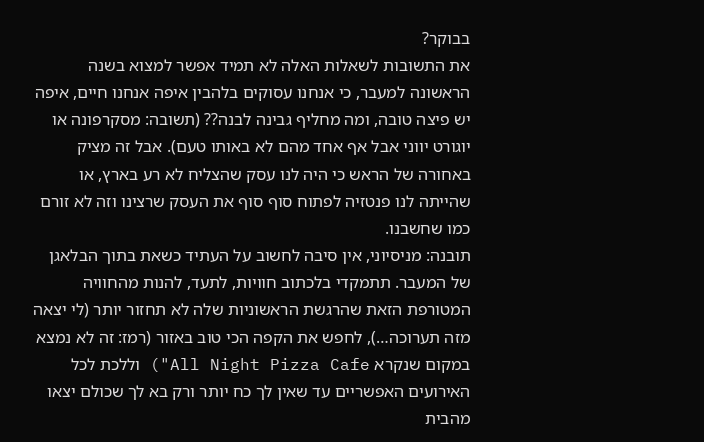בבוקר?
את התשובות לשאלות האלה לא תמיד אפשר למצוא בשנה הראשונה למעבר, כי אנחנו עסוקים בלהבין איפה אנחנו חיים, איפה יש פיצה טובה, ומה מחליף גבינה לבנה?? (תשובה: מסקרפונה או יוגורט יווני אבל אף אחד מהם לא באותו טעם). אבל זה מציק באחורה של הראש כי היה לנו עסק שהצליח לא רע בארץ, או שהייתה לנו פנטזיה לפתוח סוף סוף את העסק שרצינו וזה לא זורם כמו שחשבנו.
תובנה: מניסיוני, אין סיבה לחשוב על העתיד כשאת בתוך הבלאגן של המעבר. תתמקדי בלכתוב חוויות, לתעד, להנות מהחוויה המטורפת הזאת שהרגשת הראשוניות שלה לא תחזור יותר (לי יצאה מזה תערוכה…), לחפש את הקפה הכי טוב באזור (רמז: זה לא נמצא במקום שנקרא All Night Pizza Cafe") וללכת לכל האירועים האפשריים עד שאין לך כח יותר ורק בא לך שכולם יצאו מהבית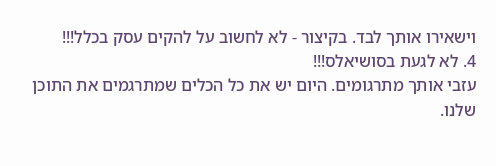וישאירו אותך לבד. בקיצור - לא לחשוב על להקים עסק בכלל!!!
4. לא לגעת בסושיאלס!!!
עזבי אותך מתרגומים. היום יש את כל הכלים שמתרגמים את התוכן שלנו.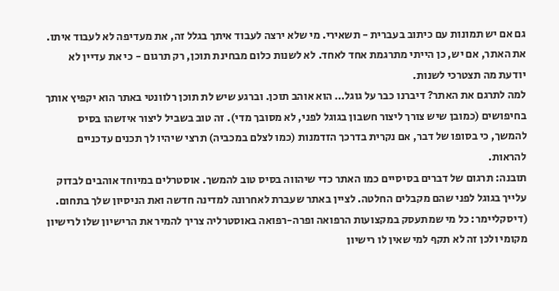גם אם יש תמונות עם כיתוב בעברית - תשאירי. מי שלא ירצה לעבוד איתך בגלל זה, את מעדיפה לא לעבוד איתו. את האתר, אם יש, כן הייתי מתרגמת אחד לאחד. לא לשנות כלום מבחינת תוכן, רק תרגום - כי את עדיין לא יודעת מה תצטרכי לשנות.
למה לתרגם את האתר? דיברנו כבר על גוגל… הוא אוהב תוכן. וברגע שיש לת תוכן רלוונטי באתר הוא יקפיץ אותך בחיפושים (כמובן שיש צורך ליצור חשבון בגוגל לפני, לא מסובך מדי). זה טוב בשביל ליצור איזשהו בסיס להמשך, כי בסופו של דבר, אם נקרית בדרכך הזדמנות (כמו לצלם במכביה) תרצי שיהיו לך תכנים עדכניים להראות.
תובנה: תרגום של דברים בסיסיים כמו האתר כדי שיהווה בסיס טוב להמשך. אוסטרלים במיוחד אוהבים לבדוק עלייך בגוגל לפני שהם מקבלים החלטה. לציין באתר שעברת לאחרונה למדינה חדשה ואת הניסיון שלך בתחום. (דיסקליימר: כל מי שמתעסק במקצועות הרפואה ופרה-רפואה באוסטרליה צריך להמיר את הרישיון שלו לרישיון מקומי ולכן זה לא תקף למי שאין לו רישיון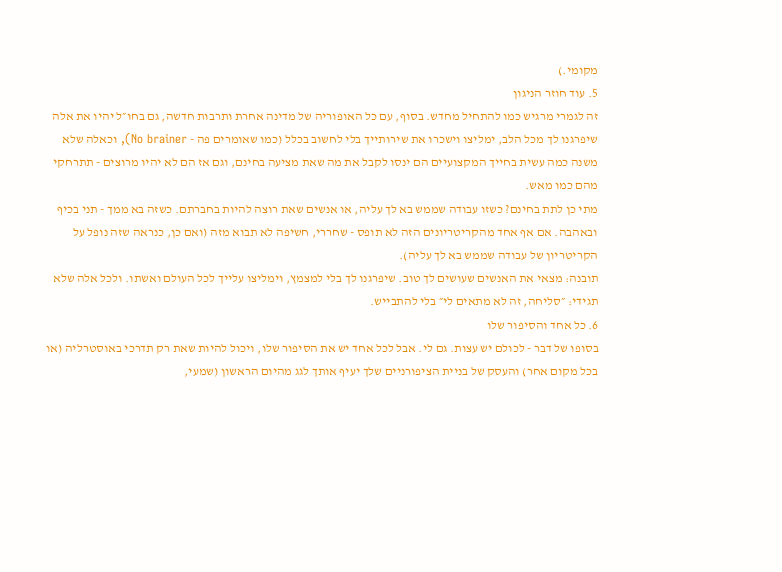מקומי.)
5. עוד חוזר הניגון
זה לגמרי מרגיש כמו להתחיל מחדש. בסוף, עם כל האופוריה של מדינה אחרת ותרבות חדשה, גם בחו״ל יהיו את אלה שיפרגנו לך מכל הלב, ימליצו וישכרו את שירותייך בלי לחשוב בכלל (כמו שאומרים פה - No brainer), וכאלה שלא משנה כמה עשית בחייך המקצועיים הם ינסו לקבל את מה שאת מציעה בחינם, וגם אז הם לא יהיו מרוצים - תתרחקי מהם כמו מאש.
מתי כן לתת בחינם? כשזו עבודה שממש בא לך עליה, או אנשים שאת רוצה להיות בחברתם. כשזה בא ממך - תני בכיף ובאהבה. אם אף אחד מהקריטריונים הזה לא תופס - שחררי, חשיפה לא תבוא מזה (ואם כן, כנראה שזה נופל על הקריטריון של עבודה שממש בא לך עליה).
תובנה: מצאי את האנשים שעושים לך טוב. שיפרגנו לך בלי למצמץ, וימליצו עלייך לכל העולם ואשתו. ולכל אלה שלא תגידי: ״סליחה, זה לא מתאים לי״ בלי להתבייש.
6. כל אחד והסיפור שלו
בסופו של דבר - לכולם יש עצות. גם לי. אבל לכל אחד יש את הסיפור שלו, ויכול להיות שאת רק תדרכי באוסטרליה (או בכל מקום אחר) והעסק של בניית הציפורניים שלך יעיף אותך לגג מהיום הראשון (שמעי,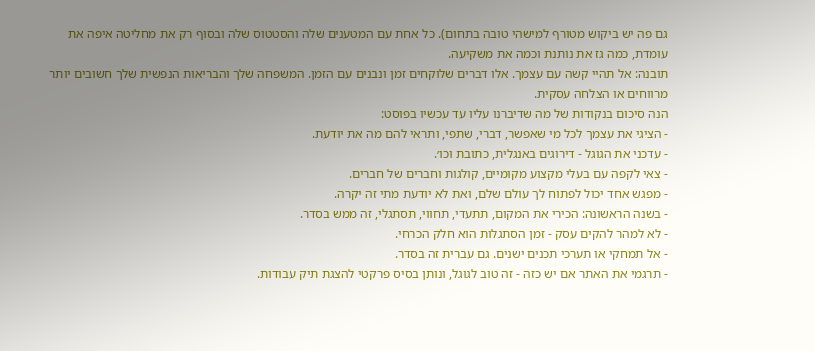גם פה יש ביקוש מטורף למישהי טובה בתחום). כל אחת עם המטענים שלה והסטטוס שלה ובסוף רק את מחליטה איפה את עומדת, כמה גז את נותנת וכמה את משקיעה.
תובנה: אל תהיי קשה עם עצמך. אלו דברים שלוקחים זמן ונבנים עם הזמן. המשפחה שלך והבריאות הנפשית שלך חשובים יותר מרווחים או הצלחה עסקית.
הנה סיכום בנקודות של מה שדיברנו עליו עד עכשיו בפוסט:
- הציגי את עצמך לכל מי שאפשר, דברי, שתפי, ותראי להם מה את יודעת.
- עדכני את הגוגל - דירוגים באנגלית, כתובת וכו׳.
- צאי לקפה עם בעלי מקצוע מקומיים, קולגות וחברים של חברים.
- מפגש אחד יכול לפתוח לך עולם שלם, ואת לא יודעת מתי זה יקרה.
- בשנה הראשונה: הכירי את המקום, תתעדי, תחווי, תסתגלי, זה ממש בסדר.
- לא למהר להקים עסק - זמן הסתגלות הוא חלק הכרחי.
- אל תמחקי או תערכי תכנים ישנים. גם עברית זה בסדר.
- תרגמי את האתר אם יש כזה - זה טוב לגוגל, ונותן בסיס פרקטי להצגת תיק עבודות.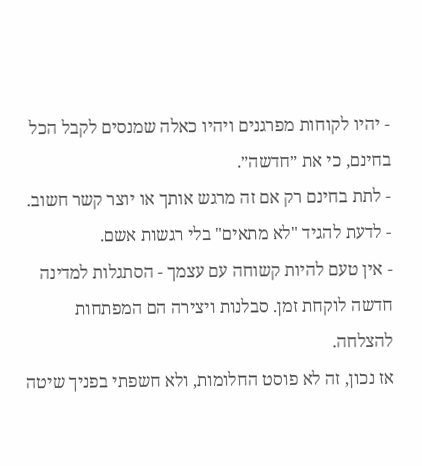- יהיו לקוחות מפרגנים ויהיו כאלה שמנסים לקבל הכל בחינם, כי את ״חדשה״.
- לתת בחינם רק אם זה מרגש אותך או יוצר קשר חשוב.
- לדעת להגיד "לא מתאים" בלי רגשות אשם.
- אין טעם להיות קשוחה עם עצמך - הסתגלות למדינה חדשה לוקחת זמן. סבלנות ויצירה הם המפתחות להצלחה.
אז נכון, זה לא פוסט החלומות, ולא חשפתי בפניך שיטה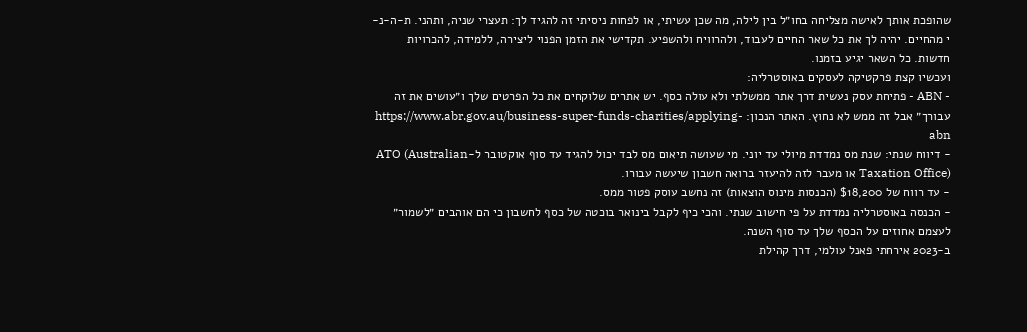שהופכת אותך לאישה מצליחה בחו״ל בין לילה, מה שכן עשיתי, או לפחות ניסיתי זה להגיד לך: תעצרי שניה, ותהני. ת-ה-נ-י מהחיים. יהיה לך את כל שאר החיים לעבוד, ולהרוויח ולהשפיע. תקדישי את הזמן הפנוי ליצירה, ללמידה, להכרויות חדשות. כל השאר יגיע בזמנו.
ועכשיו קצת פרקטיקה לעסקים באוסטרליה:
- ABN - פתיחת עסק נעשית דרך אתר ממשלתי ולא עולה כסף. יש אתרים שלוקחים את כל הפרטים שלך ו״עושים את זה עבורך״ אבל זה ממש לא נחוץ. האתר הנכון: https://www.abr.gov.au/business-super-funds-charities/applying-abn
- דיווח שנתי: שנת מס נמדדת מיולי עד יוני. מי שעושה תיאום מס לבד יכול להגיד עד סוף אוקטובר ל-ATO (Australian Taxation Office) או מעבר לזה להיעזר ברואה חשבון שיעשה עבורו.
- עד רווח של $18,200 (הכנסות מינוס הוצאות) זה נחשב עוסק פטור ממס.
- הכנסה באוסטרליה נמדדת על פי חישוב שנתי. והכי כיף לקבל בינואר בוכטה של כסף לחשבון כי הם אוהבים ״לשמור״ לעצמם אחוזים על הכסף שלך עד סוף השנה.
ב-2023 אירחתי פאנל עולמי, דרך קהילת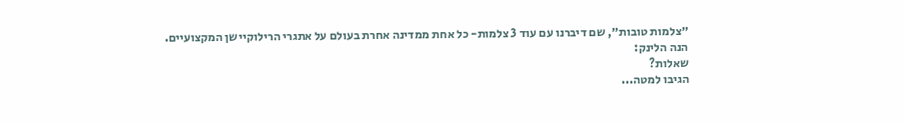״צלמות טובות״, שם דיברנו עם עוד 3 צלמות- כל אחת ממדינה אחרת בעולם על אתגרי הרילוקיישן המקצועיים.
הנה הלינק:
שאלות?
הגיבו למטה...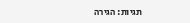תגיות: הגירה